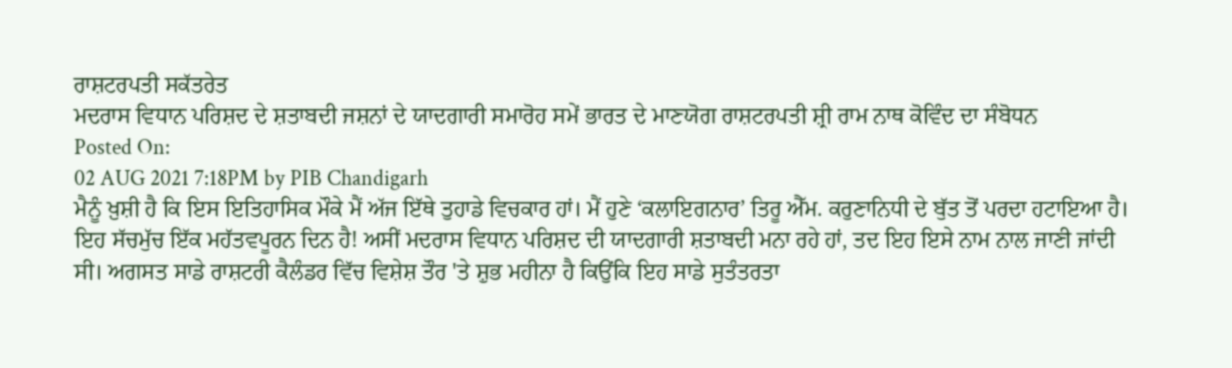ਰਾਸ਼ਟਰਪਤੀ ਸਕੱਤਰੇਤ
ਮਦਰਾਸ ਵਿਧਾਨ ਪਰਿਸ਼ਦ ਦੇ ਸ਼ਤਾਬਦੀ ਜਸ਼ਨਾਂ ਦੇ ਯਾਦਗਾਰੀ ਸਮਾਰੋਹ ਸਮੇਂ ਭਾਰਤ ਦੇ ਮਾਣਯੋਗ ਰਾਸ਼ਟਰਪਤੀ ਸ਼੍ਰੀ ਰਾਮ ਨਾਥ ਕੋਵਿੰਦ ਦਾ ਸੰਬੋਧਨ
Posted On:
02 AUG 2021 7:18PM by PIB Chandigarh
ਮੈਨੂੰ ਖ਼ੁਸ਼ੀ ਹੈ ਕਿ ਇਸ ਇਤਿਹਾਸਿਕ ਮੌਕੇ ਮੈਂ ਅੱਜ ਇੱਥੇ ਤੁਹਾਡੇ ਵਿਚਕਾਰ ਹਾਂ। ਮੈਂ ਹੁਣੇ ‘ਕਲਾਇਗਨਾਰ’ ਤਿਰੂ ਐੱਮ. ਕਰੁਣਾਨਿਧੀ ਦੇ ਬੁੱਤ ਤੋਂ ਪਰਦਾ ਹਟਾਇਆ ਹੈ। ਇਹ ਸੱਚਮੁੱਚ ਇੱਕ ਮਹੱਤਵਪੂਰਨ ਦਿਨ ਹੈ! ਅਸੀਂ ਮਦਰਾਸ ਵਿਧਾਨ ਪਰਿਸ਼ਦ ਦੀ ਯਾਦਗਾਰੀ ਸ਼ਤਾਬਦੀ ਮਨਾ ਰਹੇ ਹਾਂ, ਤਦ ਇਹ ਇਸੇ ਨਾਮ ਨਾਲ ਜਾਣੀ ਜਾਂਦੀ ਸੀ। ਅਗਸਤ ਸਾਡੇ ਰਾਸ਼ਟਰੀ ਕੈਲੰਡਰ ਵਿੱਚ ਵਿਸ਼ੇਸ਼ ਤੌਰ 'ਤੇ ਸ਼ੁਭ ਮਹੀਨਾ ਹੈ ਕਿਉਂਕਿ ਇਹ ਸਾਡੇ ਸੁਤੰਤਰਤਾ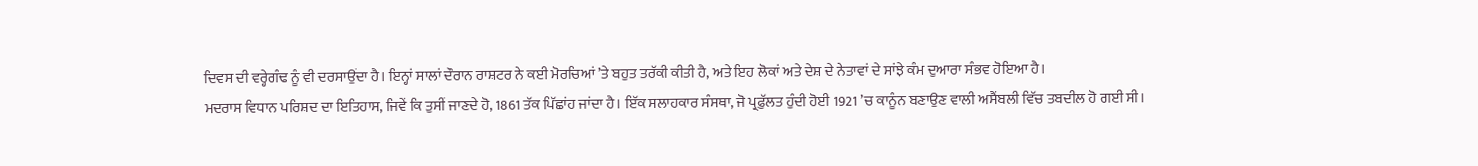ਦਿਵਸ ਦੀ ਵਰ੍ਹੇਗੰਢ ਨੂੰ ਵੀ ਦਰਸਾਉਂਦਾ ਹੈ। ਇਨ੍ਹਾਂ ਸਾਲਾਂ ਦੌਰਾਨ ਰਾਸ਼ਟਰ ਨੇ ਕਈ ਮੋਰਚਿਆਂ ’ਤੇ ਬਹੁਤ ਤਰੱਕੀ ਕੀਤੀ ਹੈ, ਅਤੇ ਇਹ ਲੋਕਾਂ ਅਤੇ ਦੇਸ਼ ਦੇ ਨੇਤਾਵਾਂ ਦੇ ਸਾਂਝੇ ਕੰਮ ਦੁਆਰਾ ਸੰਭਵ ਹੋਇਆ ਹੈ।
ਮਦਰਾਸ ਵਿਧਾਨ ਪਰਿਸ਼ਦ ਦਾ ਇਤਿਹਾਸ, ਜਿਵੇਂ ਕਿ ਤੁਸੀਂ ਜਾਣਦੇ ਹੋ, 1861 ਤੱਕ ਪਿੱਛਾਂਹ ਜਾਂਦਾ ਹੈ। ਇੱਕ ਸਲਾਹਕਾਰ ਸੰਸਥਾ, ਜੋ ਪ੍ਰਫ਼ੁੱਲਤ ਹੁੰਦੀ ਹੋਈ 1921 ’ਚ ਕਾਨੂੰਨ ਬਣਾਉਣ ਵਾਲੀ ਅਸੈਂਬਲੀ ਵਿੱਚ ਤਬਦੀਲ ਹੋ ਗਈ ਸੀ।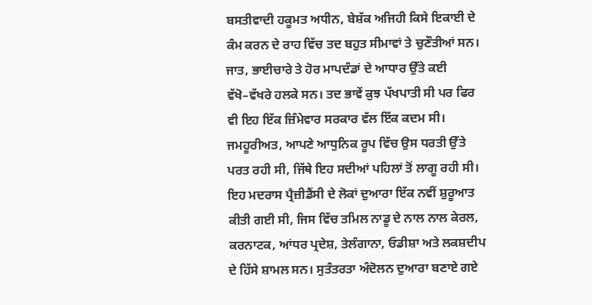ਬਸਤੀਵਾਦੀ ਹਕੂਮਤ ਅਧੀਨ, ਬੇਸ਼ੱਕ ਅਜਿਹੀ ਕਿਸੇ ਇਕਾਈ ਦੇ ਕੰਮ ਕਰਨ ਦੇ ਰਾਹ ਵਿੱਚ ਤਦ ਬਹੁਤ ਸੀਮਾਵਾਂ ਤੇ ਚੁਣੌਤੀਆਂ ਸਨ। ਜਾਤ, ਭਾਈਚਾਰੇ ਤੇ ਹੋਰ ਮਾਪਦੰਡਾਂ ਦੇ ਆਧਾਰ ਉੱਤੇ ਕਈ ਵੱਖੋ–ਵੱਖਰੇ ਹਲਕੇ ਸਨ। ਤਦ ਭਾਵੇਂ ਕੁਝ ਪੱਖਪਾਤੀ ਸੀ ਪਰ ਫਿਰ ਵੀ ਇਹ ਇੱਕ ਜ਼ਿੰਮੇਵਾਰ ਸਰਕਾਰ ਵੱਲ ਇੱਕ ਕਦਮ ਸੀ। ਜਮਹੂਰੀਅਤ, ਆਪਣੇ ਆਧੁਨਿਕ ਰੂਪ ਵਿੱਚ ਉਸ ਧਰਤੀ ਉੱਤੇ ਪਰਤ ਰਹੀ ਸੀ, ਜਿੱਥੇ ਇਹ ਸਦੀਆਂ ਪਹਿਲਾਂ ਤੋਂ ਲਾਗੂ ਰਹੀ ਸੀ।
ਇਹ ਮਦਰਾਸ ਪ੍ਰੈਜ਼ੀਡੈਂਸੀ ਦੇ ਲੋਕਾਂ ਦੁਆਰਾ ਇੱਕ ਨਵੀਂ ਸ਼ੁਰੂਆਤ ਕੀਤੀ ਗਈ ਸੀ, ਜਿਸ ਵਿੱਚ ਤਮਿਲ ਨਾਡੂ ਦੇ ਨਾਲ ਨਾਲ ਕੇਰਲ, ਕਰਨਾਟਕ, ਆਂਧਰ ਪ੍ਰਦੇਸ਼, ਤੇਲੰਗਾਨਾ, ਓਡੀਸ਼ਾ ਅਤੇ ਲਕਸ਼ਦੀਪ ਦੇ ਹਿੱਸੇ ਸ਼ਾਮਲ ਸਨ। ਸੁਤੰਤਰਤਾ ਅੰਦੋਲਨ ਦੁਆਰਾ ਬਣਾਏ ਗਏ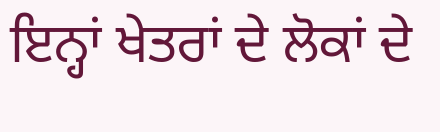ਇਨ੍ਹਾਂ ਖੇਤਰਾਂ ਦੇ ਲੋਕਾਂ ਦੇ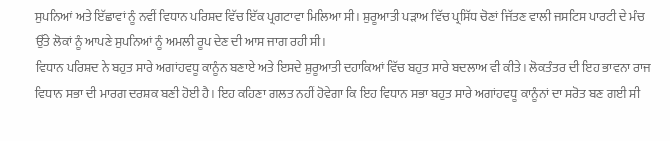ਸੁਪਨਿਆਂ ਅਤੇ ਇੱਛਾਵਾਂ ਨੂੰ ਨਵੀਂ ਵਿਧਾਨ ਪਰਿਸ਼ਦ ਵਿੱਚ ਇੱਕ ਪ੍ਰਗਟਾਵਾ ਮਿਲਿਆ ਸੀ। ਸ਼ੁਰੂਆਤੀ ਪੜਾਅ ਵਿੱਚ ਪ੍ਰਸਿੱਧ ਚੋਣਾਂ ਜਿੱਤਣ ਵਾਲੀ ਜਸਟਿਸ ਪਾਰਟੀ ਦੇ ਮੰਚ ਉੱਤੇ ਲੋਕਾਂ ਨੂੰ ਆਪਣੇ ਸੁਪਨਿਆਂ ਨੂੰ ਅਮਲੀ ਰੂਪ ਦੇਣ ਦੀ ਆਸ ਜਾਗ ਰਹੀ ਸੀ।
ਵਿਧਾਨ ਪਰਿਸ਼ਦ ਨੇ ਬਹੁਤ ਸਾਰੇ ਅਗਾਂਹਵਧੂ ਕਾਨੂੰਨ ਬਣਾਏ ਅਤੇ ਇਸਦੇ ਸ਼ੁਰੂਆਤੀ ਦਹਾਕਿਆਂ ਵਿੱਚ ਬਹੁਤ ਸਾਰੇ ਬਦਲਾਅ ਵੀ ਕੀਤੇ। ਲੋਕਤੰਤਰ ਦੀ ਇਹ ਭਾਵਨਾ ਰਾਜ ਵਿਧਾਨ ਸਭਾ ਦੀ ਮਾਰਗ ਦਰਸ਼ਕ ਬਣੀ ਹੋਈ ਹੈ। ਇਹ ਕਹਿਣਾ ਗਲਤ ਨਹੀਂ ਹੋਵੇਗਾ ਕਿ ਇਹ ਵਿਧਾਨ ਸਭਾ ਬਹੁਤ ਸਾਰੇ ਅਗਾਂਹਵਧੂ ਕਾਨੂੰਨਾਂ ਦਾ ਸਰੋਤ ਬਣ ਗਈ ਸੀ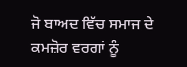ਜੋ ਬਾਅਦ ਵਿੱਚ ਸਮਾਜ ਦੇ ਕਮਜ਼ੋਰ ਵਰਗਾਂ ਨੂੰ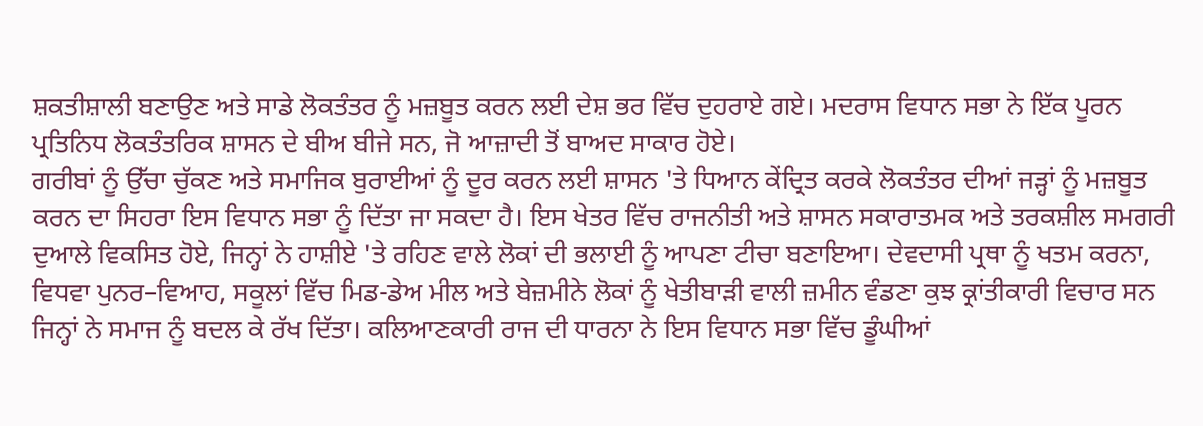ਸ਼ਕਤੀਸ਼ਾਲੀ ਬਣਾਉਣ ਅਤੇ ਸਾਡੇ ਲੋਕਤੰਤਰ ਨੂੰ ਮਜ਼ਬੂਤ ਕਰਨ ਲਈ ਦੇਸ਼ ਭਰ ਵਿੱਚ ਦੁਹਰਾਏ ਗਏ। ਮਦਰਾਸ ਵਿਧਾਨ ਸਭਾ ਨੇ ਇੱਕ ਪੂਰਨ ਪ੍ਰਤਿਨਿਧ ਲੋਕਤੰਤਰਿਕ ਸ਼ਾਸਨ ਦੇ ਬੀਅ ਬੀਜੇ ਸਨ, ਜੋ ਆਜ਼ਾਦੀ ਤੋਂ ਬਾਅਦ ਸਾਕਾਰ ਹੋਏ।
ਗਰੀਬਾਂ ਨੂੰ ਉੱਚਾ ਚੁੱਕਣ ਅਤੇ ਸਮਾਜਿਕ ਬੁਰਾਈਆਂ ਨੂੰ ਦੂਰ ਕਰਨ ਲਈ ਸ਼ਾਸਨ 'ਤੇ ਧਿਆਨ ਕੇਂਦ੍ਰਿਤ ਕਰਕੇ ਲੋਕਤੰਤਰ ਦੀਆਂ ਜੜ੍ਹਾਂ ਨੂੰ ਮਜ਼ਬੂਤ ਕਰਨ ਦਾ ਸਿਹਰਾ ਇਸ ਵਿਧਾਨ ਸਭਾ ਨੂੰ ਦਿੱਤਾ ਜਾ ਸਕਦਾ ਹੈ। ਇਸ ਖੇਤਰ ਵਿੱਚ ਰਾਜਨੀਤੀ ਅਤੇ ਸ਼ਾਸਨ ਸਕਾਰਾਤਮਕ ਅਤੇ ਤਰਕਸ਼ੀਲ ਸਮਗਰੀ ਦੁਆਲੇ ਵਿਕਸਿਤ ਹੋਏ, ਜਿਨ੍ਹਾਂ ਨੇ ਹਾਸ਼ੀਏ 'ਤੇ ਰਹਿਣ ਵਾਲੇ ਲੋਕਾਂ ਦੀ ਭਲਾਈ ਨੂੰ ਆਪਣਾ ਟੀਚਾ ਬਣਾਇਆ। ਦੇਵਦਾਸੀ ਪ੍ਰਥਾ ਨੂੰ ਖਤਮ ਕਰਨਾ, ਵਿਧਵਾ ਪੁਨਰ–ਵਿਆਹ, ਸਕੂਲਾਂ ਵਿੱਚ ਮਿਡ-ਡੇਅ ਮੀਲ ਅਤੇ ਬੇਜ਼ਮੀਨੇ ਲੋਕਾਂ ਨੂੰ ਖੇਤੀਬਾੜੀ ਵਾਲੀ ਜ਼ਮੀਨ ਵੰਡਣਾ ਕੁਝ ਕ੍ਰਾਂਤੀਕਾਰੀ ਵਿਚਾਰ ਸਨ ਜਿਨ੍ਹਾਂ ਨੇ ਸਮਾਜ ਨੂੰ ਬਦਲ ਕੇ ਰੱਖ ਦਿੱਤਾ। ਕਲਿਆਣਕਾਰੀ ਰਾਜ ਦੀ ਧਾਰਨਾ ਨੇ ਇਸ ਵਿਧਾਨ ਸਭਾ ਵਿੱਚ ਡੂੰਘੀਆਂ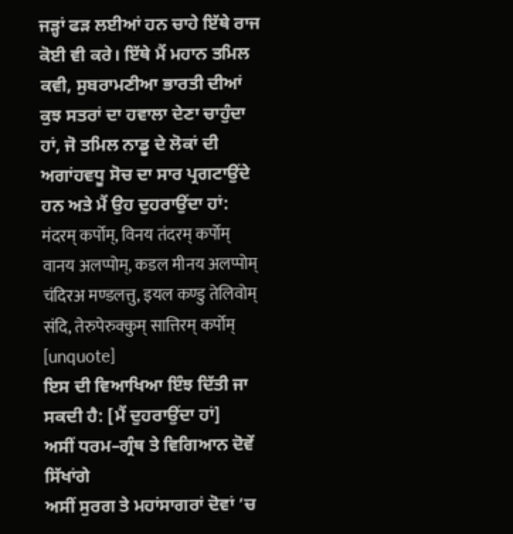ਜੜ੍ਹਾਂ ਫੜ ਲਈਆਂ ਹਨ ਚਾਹੇ ਇੱਥੇ ਰਾਜ ਕੋਈ ਵੀ ਕਰੇ। ਇੱਥੇ ਮੈਂ ਮਹਾਨ ਤਮਿਲ ਕਵੀ, ਸੁਬਰਾਮਣੀਆ ਭਾਰਤੀ ਦੀਆਂ ਕੁਝ ਸਤਰਾਂ ਦਾ ਹਵਾਲਾ ਦੇਣਾ ਚਾਹੁੰਦਾ ਹਾਂ, ਜੋ ਤਮਿਲ ਨਾਡੂ ਦੇ ਲੋਕਾਂ ਦੀ ਅਗਾਂਹਵਧੂ ਸੋਚ ਦਾ ਸਾਰ ਪ੍ਰਗਟਾਉਂਦੇ ਹਨ ਅਤੇ ਮੈਂ ਉਹ ਦੁਹਰਾਉਂਦਾ ਹਾਂ:
मंदरम् कर्पोम्, विनय तंदरम् कर्पोम्
वानय अलप्पोम्, कडल मीनय अलप्पोम्
चंदिरअ मण्डलत्तु, इयल कण्डु तेलिवोम्
संदि, तेरुपेरुक्कुम् सात्तिरम् कर्पोम् [unquote]
ਇਸ ਦੀ ਵਿਆਖਿਆ ਇੰਝ ਦਿੱਤੀ ਜਾ ਸਕਦੀ ਹੈ: [ਮੈਂ ਦੁਹਰਾਉਂਦਾ ਹਾਂ]
ਅਸੀਂ ਧਰਮ–ਗ੍ਰੰਥ ਤੇ ਵਿਗਿਆਨ ਦੋਵੇਂ ਸਿੱਖਾਂਗੇ
ਅਸੀਂ ਸੁਰਗ ਤੇ ਮਹਾਂਸਾਗਰਾਂ ਦੋਵਾਂ ’ਚ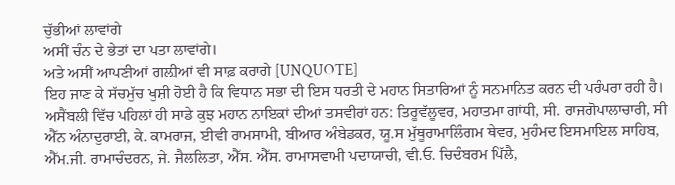ਚੁੱਭੀਆਂ ਲਾਵਾਂਗੇ
ਅਸੀਂ ਚੰਨ ਦੇ ਭੇਤਾਂ ਦਾ ਪਤਾ ਲਾਵਾਂਗੇ।
ਅਤੇ ਅਸੀਂ ਆਪਣੀਆਂ ਗਲ਼ੀਆਂ ਵੀ ਸਾਫ਼ ਕਰਾਗੇ [UNQUOTE]
ਇਹ ਜਾਣ ਕੇ ਸੱਚਮੁੱਚ ਖੁਸ਼ੀ ਹੋਈ ਹੈ ਕਿ ਵਿਧਾਨ ਸਭਾ ਦੀ ਇਸ ਧਰਤੀ ਦੇ ਮਹਾਨ ਸਿਤਾਰਿਆਂ ਨੂੰ ਸਨਮਾਨਿਤ ਕਰਨ ਦੀ ਪਰੰਪਰਾ ਰਹੀ ਹੈ। ਅਸੈਂਬਲੀ ਵਿੱਚ ਪਹਿਲਾਂ ਹੀ ਸਾਡੇ ਕੁਝ ਮਹਾਨ ਨਾਇਕਾਂ ਦੀਆਂ ਤਸਵੀਰਾਂ ਹਨ: ਤਿਰੂਵੱਲੂਵਰ, ਮਹਾਤਮਾ ਗਾਂਧੀ, ਸੀ. ਰਾਜਗੋਪਾਲਾਚਾਰੀ, ਸੀ ਐੱਨ ਅੰਨਾਦੁਰਾਈ, ਕੇ. ਕਾਮਰਾਜ, ਈਵੀ ਰਾਮਸਾਮੀ, ਬੀਆਰ ਅੰਬੇਡਕਰ, ਯੂ.ਸ ਮੁੱਥੂਰਾਮਾਲਿੰਗਮ ਥੇਵਰ, ਮੁਹੰਮਦ ਇਸਮਾਇਲ ਸਾਹਿਬ, ਐੱਮ.ਜੀ. ਰਾਮਾਚੰਦਰਨ, ਜੇ. ਜੈਲਲਿਤਾ, ਐੱਸ. ਐੱਸ. ਰਾਮਾਸਵਾਮੀ ਪਦਾਯਾਚੀ, ਵੀ.ਓ. ਚਿਦੰਬਰਮ ਪਿੱਲੈ,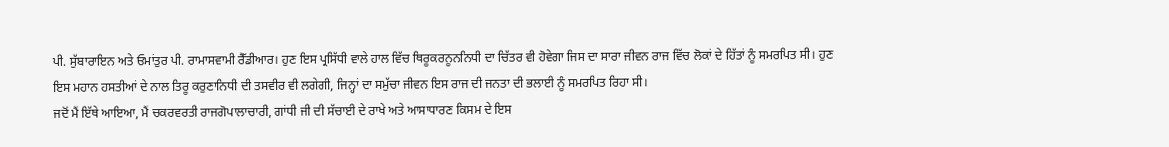ਪੀ. ਸੁੱਬਾਰਾਇਨ ਅਤੇ ਓਮਾਂਤੁਰ ਪੀ. ਰਾਮਾਸਵਾਮੀ ਰੈੱਡੀਆਰ। ਹੁਣ ਇਸ ਪ੍ਰਸਿੱਧੀ ਵਾਲੇ ਹਾਲ ਵਿੱਚ ਥਿਰੂਕਰਨੂਨਨਿਧੀ ਦਾ ਚਿੱਤਰ ਵੀ ਹੋਵੇਗਾ ਜਿਸ ਦਾ ਸਾਰਾ ਜੀਵਨ ਰਾਜ ਵਿੱਚ ਲੋਕਾਂ ਦੇ ਹਿੱਤਾਂ ਨੂੰ ਸਮਰਪਿਤ ਸੀ। ਹੁਣ ਇਸ ਮਹਾਨ ਹਸਤੀਆਂ ਦੇ ਨਾਲ ਤਿਰੂ ਕਰੁਣਾਨਿਧੀ ਦੀ ਤਸਵੀਰ ਵੀ ਲਗੇਗੀ, ਜਿਨ੍ਹਾਂ ਦਾ ਸਮੁੱਚਾ ਜੀਵਨ ਇਸ ਰਾਜ ਦੀ ਜਨਤਾ ਦੀ ਭਲਾਈ ਨੂੰ ਸਮਰਪਿਤ ਰਿਹਾ ਸੀ।
ਜਦੋਂ ਮੈਂ ਇੱਥੇ ਆਇਆ, ਮੈਂ ਚਕਰਵਰਤੀ ਰਾਜਗੋਪਾਲਾਚਾਰੀ, ਗਾਂਧੀ ਜੀ ਦੀ ਸੱਚਾਈ ਦੇ ਰਾਖੇ ਅਤੇ ਆਸਾਧਾਰਣ ਕਿਸਮ ਦੇ ਇਸ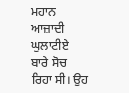ਮਹਾਨ ਆਜ਼ਾਦੀ ਘੁਲਾਟੀਏ ਬਾਰੇ ਸੋਚ ਰਿਹਾ ਸੀ। ਉਹ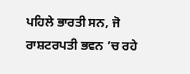ਪਹਿਲੇ ਭਾਰਤੀ ਸਨ, ਜੋ ਰਾਸ਼ਟਰਪਤੀ ਭਵਨ ’ਚ ਰਹੇ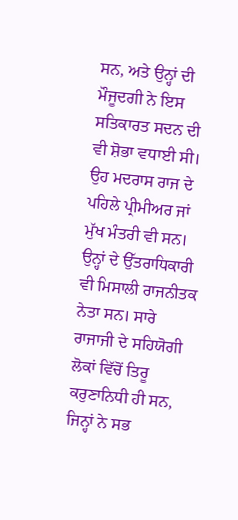ਸਨ, ਅਤੇ ਉਨ੍ਹਾਂ ਦੀ ਮੌਜੂਦਗੀ ਨੇ ਇਸ ਸਤਿਕਾਰਤ ਸਦਨ ਦੀ ਵੀ ਸ਼ੋਭਾ ਵਧਾਈ ਸੀ। ਉਹ ਮਦਰਾਸ ਰਾਜ ਦੇ ਪਹਿਲੇ ਪ੍ਰੀਮੀਅਰ ਜਾਂ ਮੁੱਖ ਮੰਤਰੀ ਵੀ ਸਨ। ਉਨ੍ਹਾਂ ਦੇ ਉੱਤਰਾਧਿਕਾਰੀ ਵੀ ਮਿਸਾਲੀ ਰਾਜਨੀਤਕ ਨੇਤਾ ਸਨ। ਸਾਰੇ ਰਾਜਾਜੀ ਦੇ ਸਹਿਯੋਗੀ ਲੋਕਾਂ ਵਿੱਚੋਂ ਤਿਰੂ ਕਰੁਣਾਨਿਧੀ ਹੀ ਸਨ, ਜਿਨ੍ਹਾਂ ਨੇ ਸਭ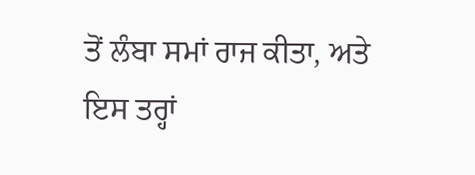ਤੋਂ ਲੰਬਾ ਸਮਾਂ ਰਾਜ ਕੀਤਾ, ਅਤੇ ਇਸ ਤਰ੍ਹਾਂ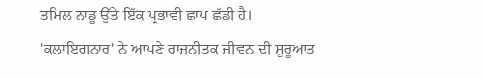ਤਮਿਲ ਨਾਡੂ ਉੱਤੇ ਇੱਕ ਪ੍ਰਭਾਵੀ ਛਾਪ ਛੱਡੀ ਹੈ।
'ਕਲਾਇਗਨਾਰ' ਨੇ ਆਪਣੇ ਰਾਜਨੀਤਕ ਜੀਵਨ ਦੀ ਸ਼ੁਰੂਆਤ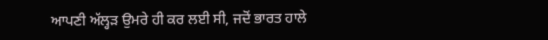ਆਪਣੀ ਅੱਲ੍ਹੜ ਉਮਰੇ ਹੀ ਕਰ ਲਈ ਸੀ, ਜਦੋਂ ਭਾਰਤ ਹਾਲੇ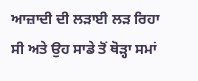ਆਜ਼ਾਦੀ ਦੀ ਲੜਾਈ ਲੜ ਰਿਹਾ ਸੀ ਅਤੇ ਉਹ ਸਾਡੇ ਤੋਂ ਥੋੜ੍ਹਾ ਸਮਾਂ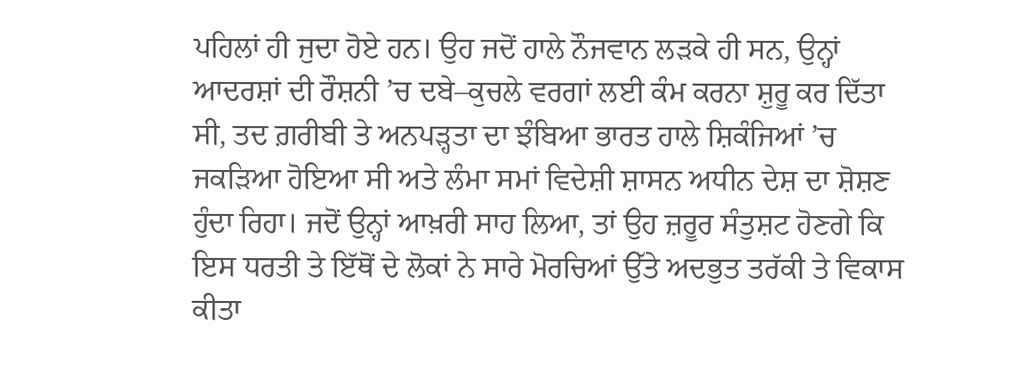ਪਹਿਲਾਂ ਹੀ ਜੁਦਾ ਹੋਏ ਹਨ। ਉਹ ਜਦੋਂ ਹਾਲੇ ਨੌਜਵਾਨ ਲੜਕੇ ਹੀ ਸਨ, ਉਨ੍ਹਾਂ ਆਦਰਸ਼ਾਂ ਦੀ ਰੌਸ਼ਨੀ ’ਚ ਦਬੇ–ਕੁਚਲੇ ਵਰਗਾਂ ਲਈ ਕੰਮ ਕਰਨਾ ਸ਼ੁਰੂ ਕਰ ਦਿੱਤਾ ਸੀ, ਤਦ ਗ਼ਰੀਬੀ ਤੇ ਅਨਪੜ੍ਹਤਾ ਦਾ ਝੰਬਿਆ ਭਾਰਤ ਹਾਲੇ ਸ਼ਿਕੰਜਿਆਂ ’ਚ ਜਕੜਿਆ ਹੋਇਆ ਸੀ ਅਤੇ ਲੰਮਾ ਸਮਾਂ ਵਿਦੇਸ਼ੀ ਸ਼ਾਸਨ ਅਧੀਨ ਦੇਸ਼ ਦਾ ਸ਼ੋਸ਼ਣ ਹੁੰਦਾ ਰਿਹਾ। ਜਦੋਂ ਉਨ੍ਹਾਂ ਆਖ਼ਰੀ ਸਾਹ ਲਿਆ, ਤਾਂ ਉਹ ਜ਼ਰੂਰ ਸੰਤੁਸ਼ਟ ਹੋਣਗੇ ਕਿ ਇਸ ਧਰਤੀ ਤੇ ਇੱਥੋਂ ਦੇ ਲੋਕਾਂ ਨੇ ਸਾਰੇ ਮੋਰਚਿਆਂ ਉੱਤੇ ਅਦਭੁਤ ਤਰੱਕੀ ਤੇ ਵਿਕਾਸ ਕੀਤਾ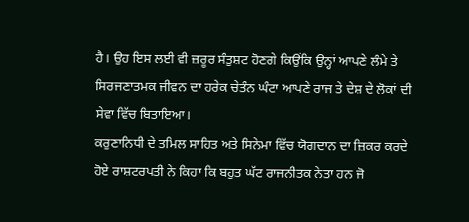ਹੈ। ਉਹ ਇਸ ਲਈ ਵੀ ਜ਼ਰੂਰ ਸੰਤੁਸ਼ਟ ਹੋਣਗੇ ਕਿਉਂਕਿ ਉਨ੍ਹਾਂ ਆਪਣੇ ਲੰਮੇ ਤੇ ਸਿਰਜਣਾਤਮਕ ਜੀਵਨ ਦਾ ਹਰੇਕ ਚੇਤੰਨ ਘੰਟਾ ਆਪਣੇ ਰਾਜ ਤੇ ਦੇਸ਼ ਦੇ ਲੋਕਾਂ ਦੀ ਸੇਵਾ ਵਿੱਚ ਬਿਤਾਇਆ।
ਕਰੁਣਾਨਿਧੀ ਦੇ ਤਮਿਲ ਸਾਹਿਤ ਅਤੇ ਸਿਨੇਮਾ ਵਿੱਚ ਯੋਗਦਾਨ ਦਾ ਜ਼ਿਕਰ ਕਰਦੇ ਹੋਏ ਰਾਸ਼ਟਰਪਤੀ ਨੇ ਕਿਹਾ ਕਿ ਬਹੁਤ ਘੱਟ ਰਾਜਨੀਤਕ ਨੇਤਾ ਹਨ ਜੋ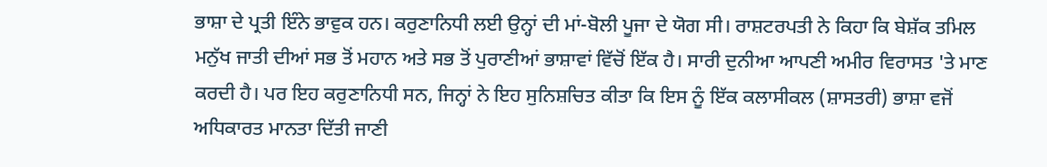ਭਾਸ਼ਾ ਦੇ ਪ੍ਰਤੀ ਇੰਨੇ ਭਾਵੁਕ ਹਨ। ਕਰੁਣਾਨਿਧੀ ਲਈ ਉਨ੍ਹਾਂ ਦੀ ਮਾਂ-ਬੋਲੀ ਪੂਜਾ ਦੇ ਯੋਗ ਸੀ। ਰਾਸ਼ਟਰਪਤੀ ਨੇ ਕਿਹਾ ਕਿ ਬੇਸ਼ੱਕ ਤਮਿਲ ਮਨੁੱਖ ਜਾਤੀ ਦੀਆਂ ਸਭ ਤੋਂ ਮਹਾਨ ਅਤੇ ਸਭ ਤੋਂ ਪੁਰਾਣੀਆਂ ਭਾਸ਼ਾਵਾਂ ਵਿੱਚੋਂ ਇੱਕ ਹੈ। ਸਾਰੀ ਦੁਨੀਆ ਆਪਣੀ ਅਮੀਰ ਵਿਰਾਸਤ 'ਤੇ ਮਾਣ ਕਰਦੀ ਹੈ। ਪਰ ਇਹ ਕਰੁਣਾਨਿਧੀ ਸਨ, ਜਿਨ੍ਹਾਂ ਨੇ ਇਹ ਸੁਨਿਸ਼ਚਿਤ ਕੀਤਾ ਕਿ ਇਸ ਨੂੰ ਇੱਕ ਕਲਾਸੀਕਲ (ਸ਼ਾਸਤਰੀ) ਭਾਸ਼ਾ ਵਜੋਂ ਅਧਿਕਾਰਤ ਮਾਨਤਾ ਦਿੱਤੀ ਜਾਣੀ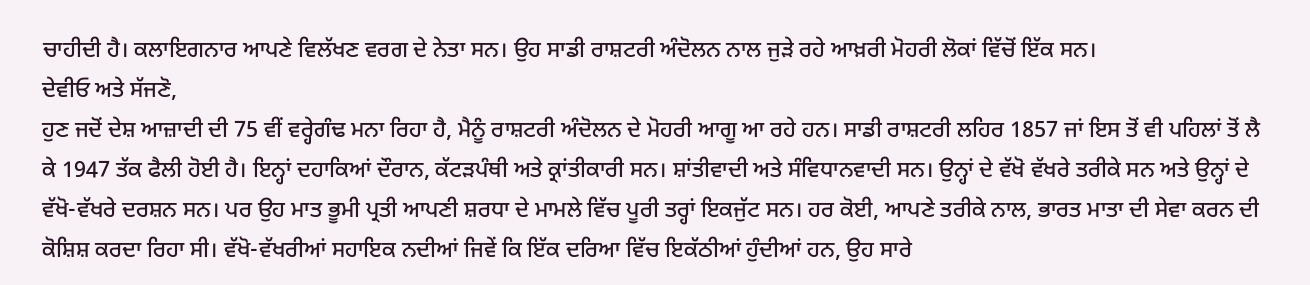ਚਾਹੀਦੀ ਹੈ। ਕਲਾਇਗਨਾਰ ਆਪਣੇ ਵਿਲੱਖਣ ਵਰਗ ਦੇ ਨੇਤਾ ਸਨ। ਉਹ ਸਾਡੀ ਰਾਸ਼ਟਰੀ ਅੰਦੋਲਨ ਨਾਲ ਜੁੜੇ ਰਹੇ ਆਖ਼ਰੀ ਮੋਹਰੀ ਲੋਕਾਂ ਵਿੱਚੋਂ ਇੱਕ ਸਨ।
ਦੇਵੀਓ ਅਤੇ ਸੱਜਣੋ,
ਹੁਣ ਜਦੋਂ ਦੇਸ਼ ਆਜ਼ਾਦੀ ਦੀ 75 ਵੀਂ ਵਰ੍ਹੇਗੰਢ ਮਨਾ ਰਿਹਾ ਹੈ, ਮੈਨੂੰ ਰਾਸ਼ਟਰੀ ਅੰਦੋਲਨ ਦੇ ਮੋਹਰੀ ਆਗੂ ਆ ਰਹੇ ਹਨ। ਸਾਡੀ ਰਾਸ਼ਟਰੀ ਲਹਿਰ 1857 ਜਾਂ ਇਸ ਤੋਂ ਵੀ ਪਹਿਲਾਂ ਤੋਂ ਲੈ ਕੇ 1947 ਤੱਕ ਫੈਲੀ ਹੋਈ ਹੈ। ਇਨ੍ਹਾਂ ਦਹਾਕਿਆਂ ਦੌਰਾਨ, ਕੱਟੜਪੰਥੀ ਅਤੇ ਕ੍ਰਾਂਤੀਕਾਰੀ ਸਨ। ਸ਼ਾਂਤੀਵਾਦੀ ਅਤੇ ਸੰਵਿਧਾਨਵਾਦੀ ਸਨ। ਉਨ੍ਹਾਂ ਦੇ ਵੱਖੋ ਵੱਖਰੇ ਤਰੀਕੇ ਸਨ ਅਤੇ ਉਨ੍ਹਾਂ ਦੇ ਵੱਖੋ-ਵੱਖਰੇ ਦਰਸ਼ਨ ਸਨ। ਪਰ ਉਹ ਮਾਤ ਭੂਮੀ ਪ੍ਰਤੀ ਆਪਣੀ ਸ਼ਰਧਾ ਦੇ ਮਾਮਲੇ ਵਿੱਚ ਪੂਰੀ ਤਰ੍ਹਾਂ ਇਕਜੁੱਟ ਸਨ। ਹਰ ਕੋਈ, ਆਪਣੇ ਤਰੀਕੇ ਨਾਲ, ਭਾਰਤ ਮਾਤਾ ਦੀ ਸੇਵਾ ਕਰਨ ਦੀ ਕੋਸ਼ਿਸ਼ ਕਰਦਾ ਰਿਹਾ ਸੀ। ਵੱਖੋ-ਵੱਖਰੀਆਂ ਸਹਾਇਕ ਨਦੀਆਂ ਜਿਵੇਂ ਕਿ ਇੱਕ ਦਰਿਆ ਵਿੱਚ ਇਕੱਠੀਆਂ ਹੁੰਦੀਆਂ ਹਨ, ਉਹ ਸਾਰੇ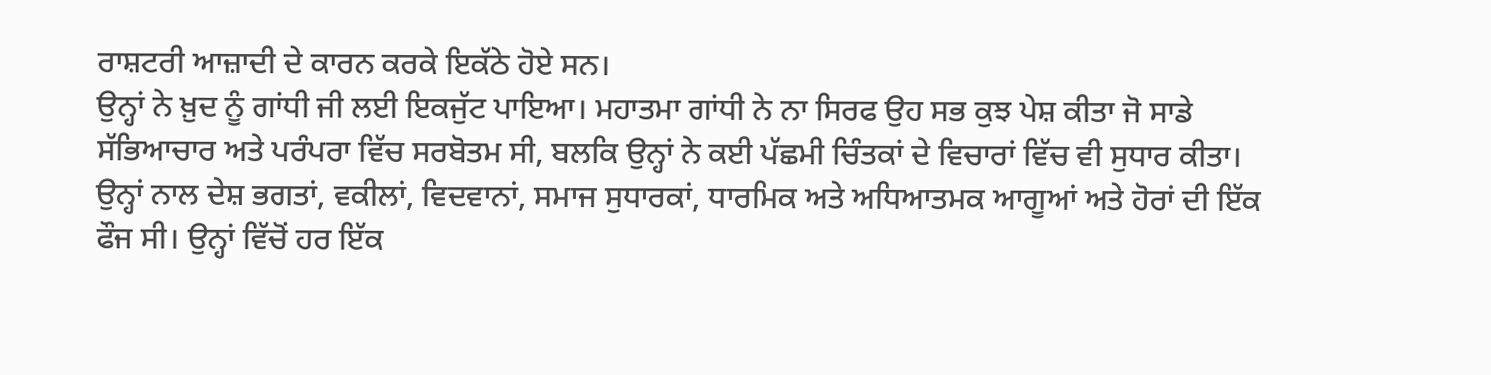ਰਾਸ਼ਟਰੀ ਆਜ਼ਾਦੀ ਦੇ ਕਾਰਨ ਕਰਕੇ ਇਕੱਠੇ ਹੋਏ ਸਨ।
ਉਨ੍ਹਾਂ ਨੇ ਖ਼ੁਦ ਨੂੰ ਗਾਂਧੀ ਜੀ ਲਈ ਇਕਜੁੱਟ ਪਾਇਆ। ਮਹਾਤਮਾ ਗਾਂਧੀ ਨੇ ਨਾ ਸਿਰਫ ਉਹ ਸਭ ਕੁਝ ਪੇਸ਼ ਕੀਤਾ ਜੋ ਸਾਡੇ ਸੱਭਿਆਚਾਰ ਅਤੇ ਪਰੰਪਰਾ ਵਿੱਚ ਸਰਬੋਤਮ ਸੀ, ਬਲਕਿ ਉਨ੍ਹਾਂ ਨੇ ਕਈ ਪੱਛਮੀ ਚਿੰਤਕਾਂ ਦੇ ਵਿਚਾਰਾਂ ਵਿੱਚ ਵੀ ਸੁਧਾਰ ਕੀਤਾ। ਉਨ੍ਹਾਂ ਨਾਲ ਦੇਸ਼ ਭਗਤਾਂ, ਵਕੀਲਾਂ, ਵਿਦਵਾਨਾਂ, ਸਮਾਜ ਸੁਧਾਰਕਾਂ, ਧਾਰਮਿਕ ਅਤੇ ਅਧਿਆਤਮਕ ਆਗੂਆਂ ਅਤੇ ਹੋਰਾਂ ਦੀ ਇੱਕ ਫੌਜ ਸੀ। ਉਨ੍ਹਾਂ ਵਿੱਚੋਂ ਹਰ ਇੱਕ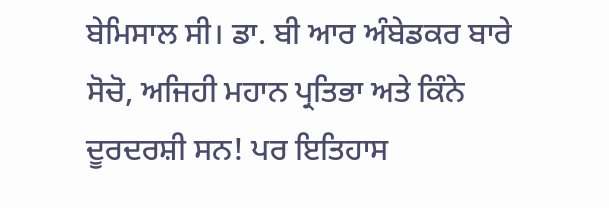ਬੇਮਿਸਾਲ ਸੀ। ਡਾ. ਬੀ ਆਰ ਅੰਬੇਡਕਰ ਬਾਰੇ ਸੋਚੋ, ਅਜਿਹੀ ਮਹਾਨ ਪ੍ਰਤਿਭਾ ਅਤੇ ਕਿੰਨੇ ਦੂਰਦਰਸ਼ੀ ਸਨ! ਪਰ ਇਤਿਹਾਸ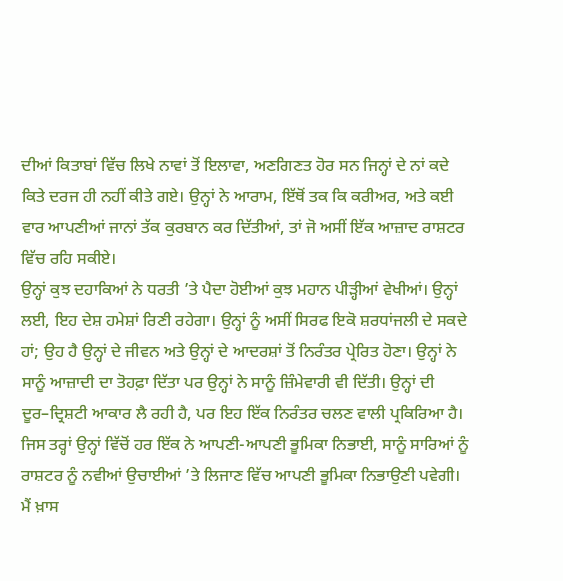ਦੀਆਂ ਕਿਤਾਬਾਂ ਵਿੱਚ ਲਿਖੇ ਨਾਵਾਂ ਤੋਂ ਇਲਾਵਾ, ਅਣਗਿਣਤ ਹੋਰ ਸਨ ਜਿਨ੍ਹਾਂ ਦੇ ਨਾਂ ਕਦੇ ਕਿਤੇ ਦਰਜ ਹੀ ਨਹੀਂ ਕੀਤੇ ਗਏ। ਉਨ੍ਹਾਂ ਨੇ ਆਰਾਮ, ਇੱਥੋਂ ਤਕ ਕਿ ਕਰੀਅਰ, ਅਤੇ ਕਈ ਵਾਰ ਆਪਣੀਆਂ ਜਾਨਾਂ ਤੱਕ ਕੁਰਬਾਨ ਕਰ ਦਿੱਤੀਆਂ, ਤਾਂ ਜੋ ਅਸੀਂ ਇੱਕ ਆਜ਼ਾਦ ਰਾਸ਼ਟਰ ਵਿੱਚ ਰਹਿ ਸਕੀਏ।
ਉਨ੍ਹਾਂ ਕੁਝ ਦਹਾਕਿਆਂ ਨੇ ਧਰਤੀ ’ਤੇ ਪੈਦਾ ਹੋਈਆਂ ਕੁਝ ਮਹਾਨ ਪੀੜ੍ਹੀਆਂ ਵੇਖੀਆਂ। ਉਨ੍ਹਾਂ ਲਈ, ਇਹ ਦੇਸ਼ ਹਮੇਸ਼ਾਂ ਰਿਣੀ ਰਹੇਗਾ। ਉਨ੍ਹਾਂ ਨੂੰ ਅਸੀਂ ਸਿਰਫ ਇਕੋ ਸ਼ਰਧਾਂਜਲੀ ਦੇ ਸਕਦੇ ਹਾਂ; ਉਹ ਹੈ ਉਨ੍ਹਾਂ ਦੇ ਜੀਵਨ ਅਤੇ ਉਨ੍ਹਾਂ ਦੇ ਆਦਰਸ਼ਾਂ ਤੋਂ ਨਿਰੰਤਰ ਪ੍ਰੇਰਿਤ ਹੋਣਾ। ਉਨ੍ਹਾਂ ਨੇ ਸਾਨੂੰ ਆਜ਼ਾਦੀ ਦਾ ਤੋਹਫ਼ਾ ਦਿੱਤਾ ਪਰ ਉਨ੍ਹਾਂ ਨੇ ਸਾਨੂੰ ਜ਼ਿੰਮੇਵਾਰੀ ਵੀ ਦਿੱਤੀ। ਉਨ੍ਹਾਂ ਦੀ ਦੂਰ–ਦ੍ਰਿਸ਼ਟੀ ਆਕਾਰ ਲੈ ਰਹੀ ਹੈ, ਪਰ ਇਹ ਇੱਕ ਨਿਰੰਤਰ ਚਲਣ ਵਾਲੀ ਪ੍ਰਕਿਰਿਆ ਹੈ। ਜਿਸ ਤਰ੍ਹਾਂ ਉਨ੍ਹਾਂ ਵਿੱਚੋਂ ਹਰ ਇੱਕ ਨੇ ਆਪਣੀ-ਆਪਣੀ ਭੂਮਿਕਾ ਨਿਭਾਈ, ਸਾਨੂੰ ਸਾਰਿਆਂ ਨੂੰ ਰਾਸ਼ਟਰ ਨੂੰ ਨਵੀਆਂ ਉਚਾਈਆਂ ’ਤੇ ਲਿਜਾਣ ਵਿੱਚ ਆਪਣੀ ਭੂਮਿਕਾ ਨਿਭਾਉਣੀ ਪਵੇਗੀ।
ਮੈਂ ਖ਼ਾਸ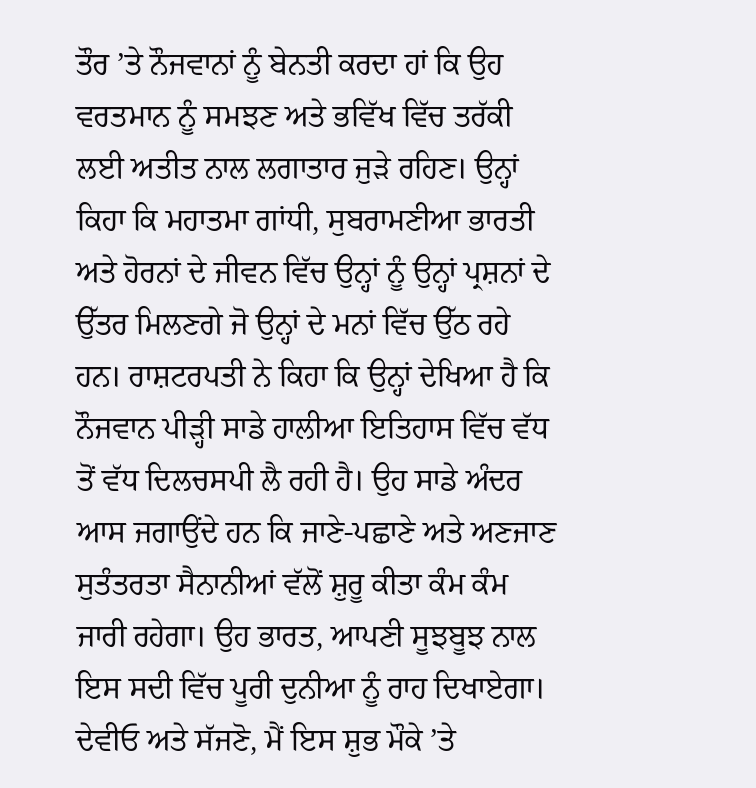ਤੌਰ ’ਤੇ ਨੌਜਵਾਨਾਂ ਨੂੰ ਬੇਨਤੀ ਕਰਦਾ ਹਾਂ ਕਿ ਉਹ ਵਰਤਮਾਨ ਨੂੰ ਸਮਝਣ ਅਤੇ ਭਵਿੱਖ ਵਿੱਚ ਤਰੱਕੀ ਲਈ ਅਤੀਤ ਨਾਲ ਲਗਾਤਾਰ ਜੁੜੇ ਰਹਿਣ। ਉਨ੍ਹਾਂ ਕਿਹਾ ਕਿ ਮਹਾਤਮਾ ਗਾਂਧੀ, ਸੁਬਰਾਮਣੀਆ ਭਾਰਤੀ ਅਤੇ ਹੋਰਨਾਂ ਦੇ ਜੀਵਨ ਵਿੱਚ ਉਨ੍ਹਾਂ ਨੂੰ ਉਨ੍ਹਾਂ ਪ੍ਰਸ਼ਨਾਂ ਦੇ ਉੱਤਰ ਮਿਲਣਗੇ ਜੋ ਉਨ੍ਹਾਂ ਦੇ ਮਨਾਂ ਵਿੱਚ ਉੱਠ ਰਹੇ ਹਨ। ਰਾਸ਼ਟਰਪਤੀ ਨੇ ਕਿਹਾ ਕਿ ਉਨ੍ਹਾਂ ਦੇਖਿਆ ਹੈ ਕਿ ਨੌਜਵਾਨ ਪੀੜ੍ਹੀ ਸਾਡੇ ਹਾਲੀਆ ਇਤਿਹਾਸ ਵਿੱਚ ਵੱਧ ਤੋਂ ਵੱਧ ਦਿਲਚਸਪੀ ਲੈ ਰਹੀ ਹੈ। ਉਹ ਸਾਡੇ ਅੰਦਰ ਆਸ ਜਗਾਉਂਦੇ ਹਨ ਕਿ ਜਾਣੇ-ਪਛਾਣੇ ਅਤੇ ਅਣਜਾਣ ਸੁਤੰਤਰਤਾ ਸੈਨਾਨੀਆਂ ਵੱਲੋਂ ਸ਼ੁਰੂ ਕੀਤਾ ਕੰਮ ਕੰਮ ਜਾਰੀ ਰਹੇਗਾ। ਉਹ ਭਾਰਤ, ਆਪਣੀ ਸੂਝਬੂਝ ਨਾਲ ਇਸ ਸਦੀ ਵਿੱਚ ਪੂਰੀ ਦੁਨੀਆ ਨੂੰ ਰਾਹ ਦਿਖਾਏਗਾ।
ਦੇਵੀਓ ਅਤੇ ਸੱਜਣੋ, ਮੈਂ ਇਸ ਸ਼ੁਭ ਮੌਕੇ ’ਤੇ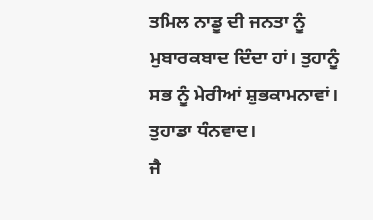ਤਮਿਲ ਨਾਡੂ ਦੀ ਜਨਤਾ ਨੂੰ ਮੁਬਾਰਕਬਾਦ ਦਿੰਦਾ ਹਾਂ। ਤੁਹਾਨੂੰ ਸਭ ਨੂੰ ਮੇਰੀਆਂ ਸ਼ੁਭਕਾਮਨਾਵਾਂ।
ਤੁਹਾਡਾ ਧੰਨਵਾਦ।
ਜੈ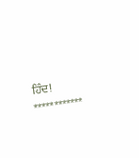ਹਿੰਦ!
************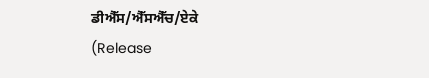ਡੀਐੱਸ/ਐੱਸਐੱਚ/ਏਕੇ
(Release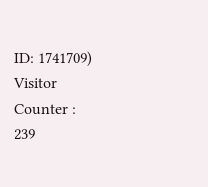ID: 1741709)
Visitor Counter : 239